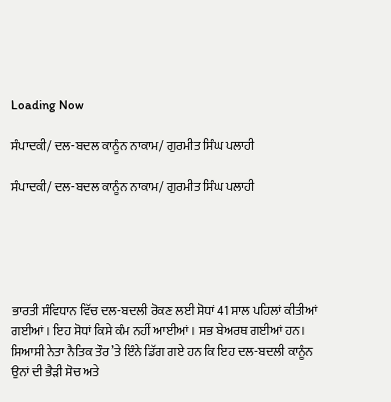Loading Now

ਸੰਪਾਦਕੀ/ ਦਲ-ਬਦਲ ਕਾਨੂੰਨ ਨਾਕਾਮ/ ਗੁਰਮੀਤ ਸਿੰਘ ਪਲਾਹੀ

ਸੰਪਾਦਕੀ/ ਦਲ-ਬਦਲ ਕਾਨੂੰਨ ਨਾਕਾਮ/ ਗੁਰਮੀਤ ਸਿੰਘ ਪਲਾਹੀ





ਭਾਰਤੀ ਸੰਵਿਧਾਨ ਵਿੱਚ ਦਲ-ਬਦਲੀ ਰੋਕਣ ਲਈ ਸੋਧਾਂ 41 ਸਾਲ ਪਹਿਲਾਂ ਕੀਤੀਆਂ ਗਈਆਂ। ਇਹ ਸੋਧਾਂ ਕਿਸੇ ਕੰਮ ਨਹੀਂ ਆਈਆਂ। ਸਭ ਬੇਅਰਥ ਗਈਆਂ ਹਨ। ਸਿਆਸੀ ਨੇਤਾ ਨੈਤਿਕ ਤੌਰ ’ਤੇ ਇੰਨੇ ਡਿੱਗ ਗਏ ਹਨ ਕਿ ਇਹ ਦਲ-ਬਦਲੀ ਕਾਨੂੰਨ ਉਨਾਂ ਦੀ ਭੈੜੀ ਸੋਚ ਅਤੇ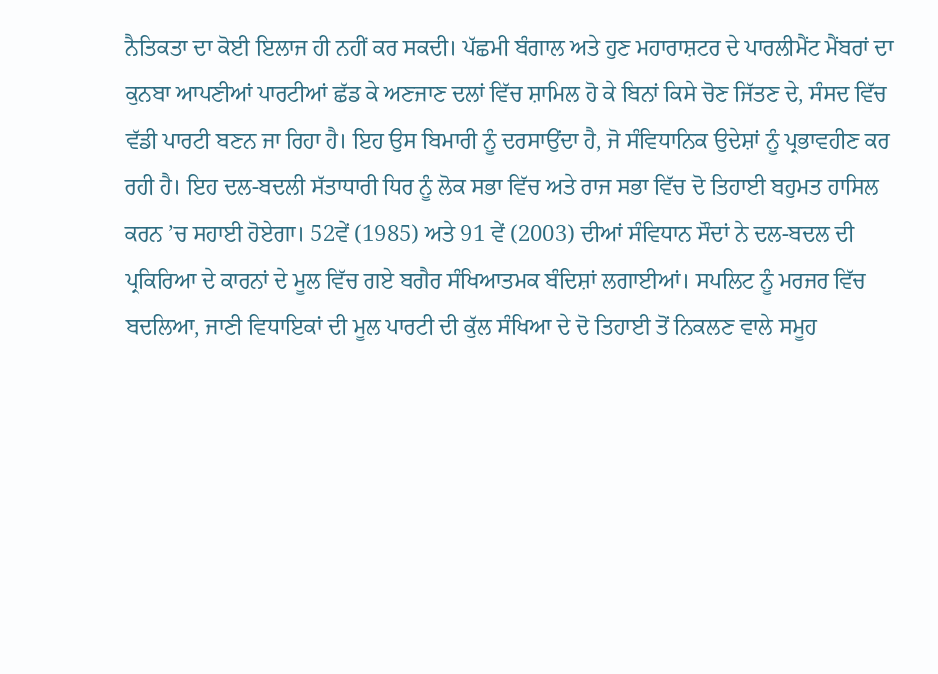ਨੈਤਿਕਤਾ ਦਾ ਕੋਈ ਇਲਾਜ ਹੀ ਨਹੀਂ ਕਰ ਸਕਦੀ। ਪੱਛਮੀ ਬੰਗਾਲ ਅਤੇ ਹੁਣ ਮਹਾਰਾਸ਼ਟਰ ਦੇ ਪਾਰਲੀਮੈਂਟ ਮੈਂਬਰਾਂ ਦਾ ਕੁਨਬਾ ਆਪਣੀਆਂ ਪਾਰਟੀਆਂ ਛੱਡ ਕੇ ਅਣਜਾਣ ਦਲਾਂ ਵਿੱਚ ਸ਼ਾਮਿਲ ਹੋ ਕੇ ਬਿਨਾਂ ਕਿਸੇ ਚੋਣ ਜਿੱਤਣ ਦੇ, ਸੰਸਦ ਵਿੱਚ ਵੱਡੀ ਪਾਰਟੀ ਬਣਨ ਜਾ ਰਿਹਾ ਹੈ। ਇਹ ਉਸ ਬਿਮਾਰੀ ਨੂੰ ਦਰਸਾਉਂਦਾ ਹੈ, ਜੋ ਸੰਵਿਧਾਨਿਕ ਉਦੇਸ਼ਾਂ ਨੂੰ ਪ੍ਰਭਾਵਹੀਣ ਕਰ ਰਹੀ ਹੈ। ਇਹ ਦਲ-ਬਦਲੀ ਸੱਤਾਧਾਰੀ ਧਿਰ ਨੂੰ ਲੋਕ ਸਭਾ ਵਿੱਚ ਅਤੇ ਰਾਜ ਸਭਾ ਵਿੱਚ ਦੋ ਤਿਹਾਈ ਬਹੁਮਤ ਹਾਸਿਲ ਕਰਨ ’ਚ ਸਹਾਈ ਹੋਏਗਾ। 52ਵੇਂ (1985) ਅਤੇ 91 ਵੇਂ (2003) ਦੀਆਂ ਸੰਵਿਧਾਨ ਸੌਦਾਂ ਨੇ ਦਲ-ਬਦਲ ਦੀ ਪ੍ਰਕਿਰਿਆ ਦੇ ਕਾਰਨਾਂ ਦੇ ਮੂਲ ਵਿੱਚ ਗਏ ਬਗੈਰ ਸੰਖਿਆਤਮਕ ਬੰਦਿਸ਼ਾਂ ਲਗਾਈਆਂ। ਸਪਲਿਟ ਨੂੰ ਮਰਜਰ ਵਿੱਚ ਬਦਲਿਆ, ਜਾਣੀ ਵਿਧਾਇਕਾਂ ਦੀ ਮੂਲ ਪਾਰਟੀ ਦੀ ਕੁੱਲ ਸੰਖਿਆ ਦੇ ਦੋ ਤਿਹਾਈ ਤੋਂ ਨਿਕਲਣ ਵਾਲੇ ਸਮੂਹ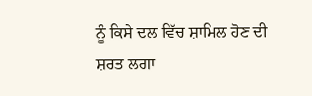ਨੂੰ ਕਿਸੇ ਦਲ ਵਿੱਚ ਸ਼ਾਮਿਲ ਹੋਣ ਦੀ ਸ਼ਰਤ ਲਗਾ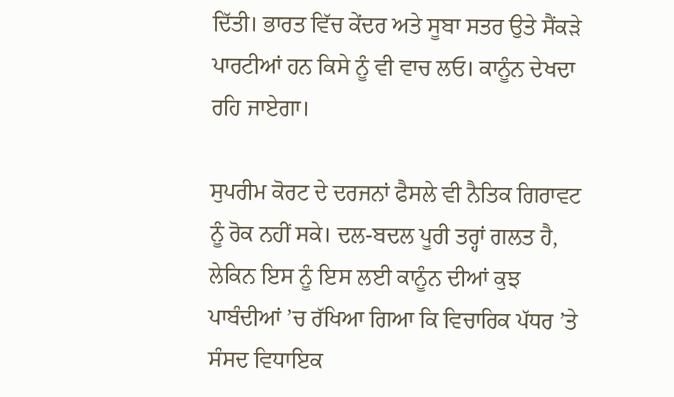ਦਿੱਤੀ। ਭਾਰਤ ਵਿੱਚ ਕੇਂਦਰ ਅਤੇ ਸੂਬਾ ਸਤਰ ਉਤੇ ਸੈਂਕੜੇ ਪਾਰਟੀਆਂ ਹਨ ਕਿਸੇ ਨੂੰ ਵੀ ਵਾਚ ਲਓ। ਕਾਨੂੰਨ ਦੇਖਦਾ ਰਹਿ ਜਾਏਗਾ।

ਸੁਪਰੀਮ ਕੋਰਟ ਦੇ ਦਰਜਨਾਂ ਫੈਸਲੇ ਵੀ ਨੈਤਿਕ ਗਿਰਾਵਟ ਨੂੰ ਰੋਕ ਨਹੀਂ ਸਕੇ। ਦਲ-ਬਦਲ ਪੂਰੀ ਤਰ੍ਹਾਂ ਗਲਤ ਹੈ, ਲੇਕਿਨ ਇਸ ਨੂੰ ਇਸ ਲਈ ਕਾਨੂੰਨ ਦੀਆਂ ਕੁਝ ਪਾਬੰਦੀਆਂ ’ਚ ਰੱਖਿਆ ਗਿਆ ਕਿ ਵਿਚਾਰਿਕ ਪੱਧਰ ’ਤੇ ਸੰਸਦ ਵਿਧਾਇਕ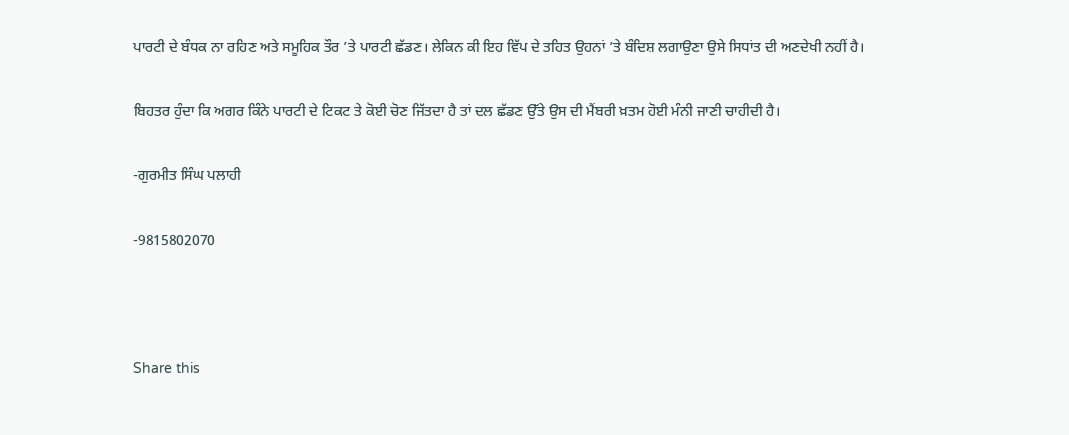ਪਾਰਟੀ ਦੇ ਬੰਧਕ ਨਾ ਰਹਿਣ ਅਤੇ ਸਮੂਹਿਕ ਤੌਰ ’ਤੇ ਪਾਰਟੀ ਛੱਡਣ। ਲੇਕਿਨ ਕੀ ਇਹ ਵਿੱਪ ਦੇ ਤਹਿਤ ਉਹਨਾਂ ’ਤੇ ਬੰਦਿਸ਼ ਲਗਾਉਣਾ ਉਸੇ ਸਿਧਾਂਤ ਦੀ ਅਣਦੇਖੀ ਨਹੀਂ ਹੈ।

ਬਿਹਤਰ ਹੁੰਦਾ ਕਿ ਅਗਰ ਕਿੰਨੇ ਪਾਰਟੀ ਦੇ ਟਿਕਟ ਤੇ ਕੋਈ ਚੋਣ ਜਿੱਤਦਾ ਹੈ ਤਾਂ ਦਲ ਛੱਡਣ ਉੱਤੇ ਉਸ ਦੀ ਮੈਂਬਰੀ ਖ਼ਤਮ ਹੋਈ ਮੰਨੀ ਜਾਣੀ ਚਾਹੀਦੀ ਹੈ।

-ਗੁਰਮੀਤ ਸਿੰਘ ਪਲਾਹੀ

-9815802070



Share this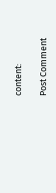content:

Post Comment